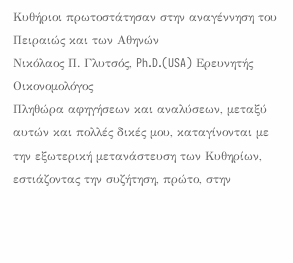Κυθήριοι πρωτοστάτησαν στην αναγέννηση του Πειραιώς και των Αθηνών
Νικόλαος Π. Γλυτσός, Ph.D.(USA) Ερευνητής Οικονομολόγος
Πληθώρα αφηγήσεων και αναλύσεων, μεταξύ αυτών και πολλές δικές μου, καταγίνονται με την εξωτερική μετανάστευση των Κυθηρίων, εστιάζοντας την συζήτηση, πρώτο, στην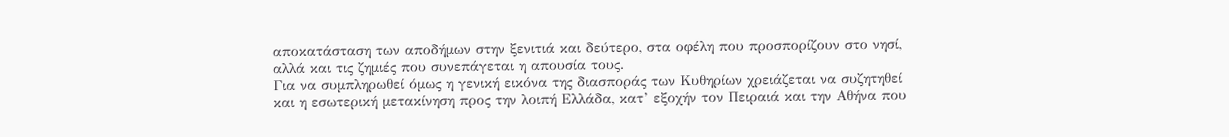αποκατάσταση των αποδήμων στην ξενιτιά και δεύτερο, στα οφέλη που προσπορίζουν στο νησί, αλλά και τις ζημιές που συνεπάγεται η απουσία τους.
Για να συμπληρωθεί όμως η γενική εικόνα της διασποράς των Κυθηρίων χρειάζεται να συζητηθεί και η εσωτερική μετακίνηση προς την λοιπή Ελλάδα, κατ’ εξοχήν τον Πειραιά και την Αθήνα που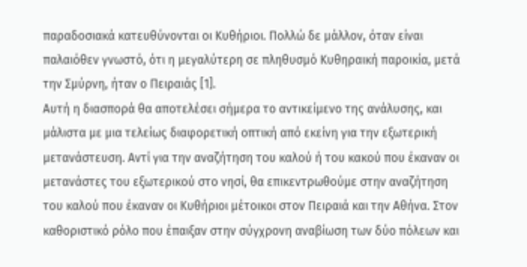παραδοσιακά κατευθύνονται οι Κυθήριοι. Πολλώ δε μάλλον, όταν είναι παλαιόθεν γνωστό, ότι η μεγαλύτερη σε πληθυσμό Κυθηραική παροικία, μετά την Σμύρνη, ήταν ο Πειραιάς [1].
Αυτή η διασπορά θα αποτελέσει σήμερα το αντικείμενο της ανάλυσης, και μάλιστα με μια τελείως διαφορετική οπτική από εκείνη για την εξωτερική μετανάστευση. Αντί για την αναζήτηση του καλού ή του κακού που έκαναν οι μετανάστες του εξωτερικού στο νησί, θα επικεντρωθούμε στην αναζήτηση του καλού που έκαναν οι Κυθήριοι μέτοικοι στον Πειραιά και την Αθήνα. Στον καθοριστικό ρόλο που έπαιξαν στην σύγχρονη αναβίωση των δύο πόλεων και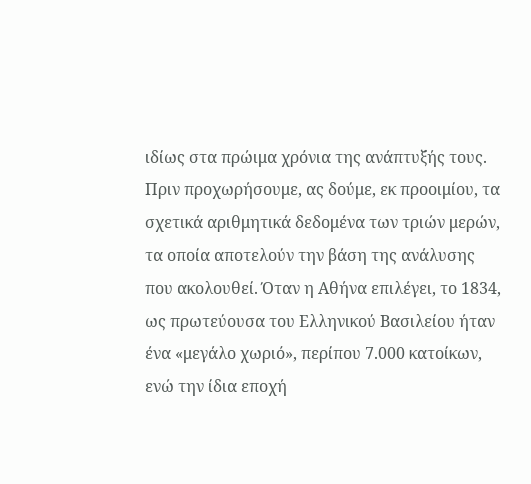ιδίως στα πρώιμα χρόνια της ανάπτυξής τους.
Πριν προχωρήσουμε, ας δούμε, εκ προοιμίου, τα σχετικά αριθμητικά δεδομένα των τριών μερών, τα οποία αποτελούν την βάση της ανάλυσης που ακολουθεί. Όταν η Αθήνα επιλέγει, το 1834, ως πρωτεύουσα του Ελληνικού Βασιλείου ήταν ένα «μεγάλο χωριό», περίπου 7.000 κατοίκων, ενώ την ίδια εποχή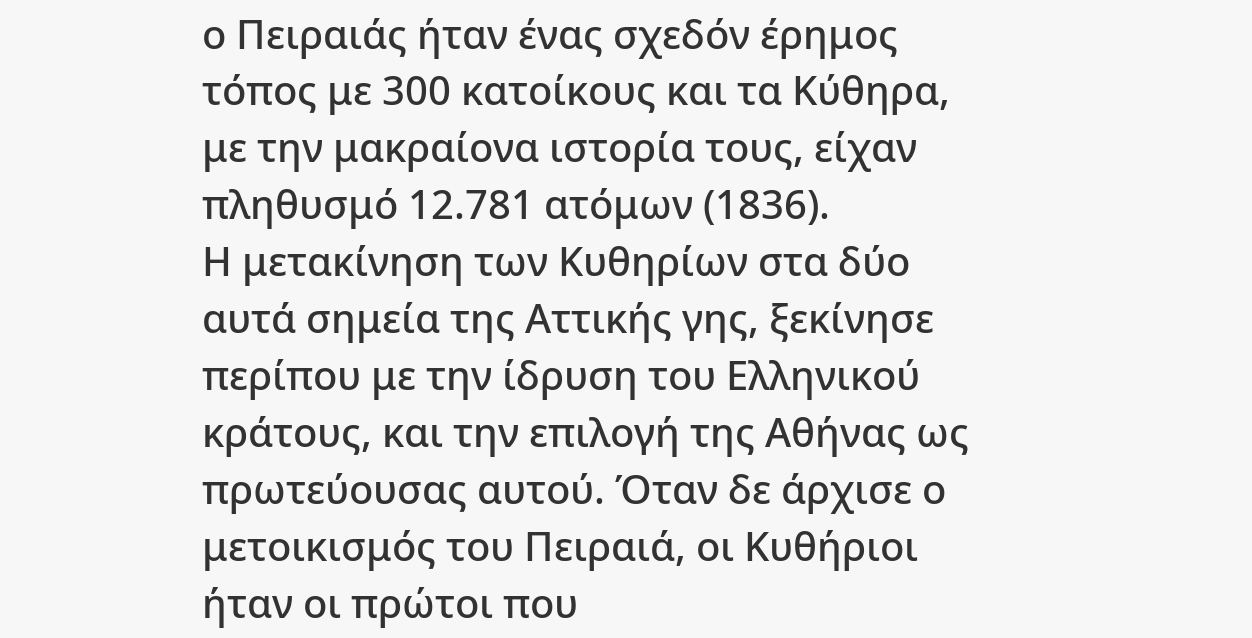ο Πειραιάς ήταν ένας σχεδόν έρημος τόπος με 300 κατοίκους και τα Κύθηρα, με την μακραίονα ιστορία τους, είχαν πληθυσμό 12.781 ατόμων (1836).
Η μετακίνηση των Κυθηρίων στα δύο αυτά σημεία της Αττικής γης, ξεκίνησε περίπου με την ίδρυση του Ελληνικού κράτους, και την επιλογή της Αθήνας ως πρωτεύουσας αυτού. Όταν δε άρχισε ο μετοικισμός του Πειραιά, οι Κυθήριοι ήταν οι πρώτοι που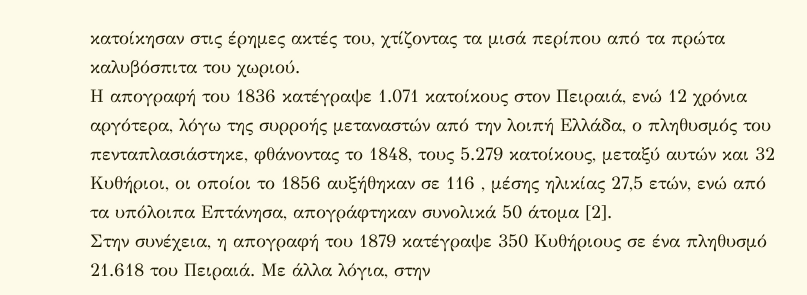κατοίκησαν στις έρημες ακτές του, χτίζοντας τα μισά περίπου από τα πρώτα καλυβόσπιτα του χωριού.
Η απογραφή του 1836 κατέγραψε 1.071 κατοίκους στον Πειραιά, ενώ 12 χρόνια αργότερα, λόγω της συρροής μεταναστών από την λοιπή Ελλάδα, ο πληθυσμός του πενταπλασιάστηκε, φθάνοντας το 1848, τους 5.279 κατοίκους, μεταξύ αυτών και 32 Κυθήριοι, οι οποίοι το 1856 αυξήθηκαν σε 116 , μέσης ηλικίας 27,5 ετών, ενώ από τα υπόλοιπα Επτάνησα, απογράφτηκαν συνολικά 50 άτομα [2].
Στην συνέχεια, η απογραφή του 1879 κατέγραψε 350 Κυθήριους σε ένα πληθυσμό 21.618 του Πειραιά. Με άλλα λόγια, στην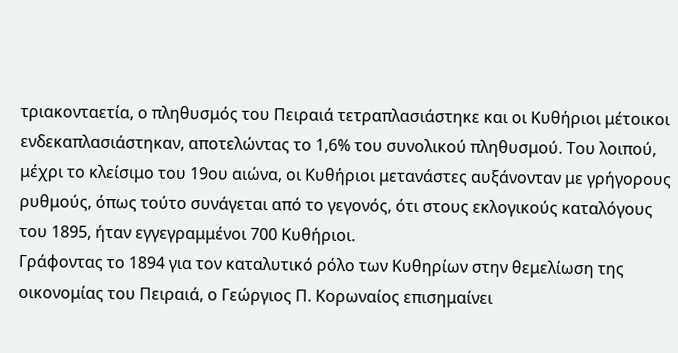τριακονταετία, ο πληθυσμός του Πειραιά τετραπλασιάστηκε και οι Κυθήριοι μέτοικοι ενδεκαπλασιάστηκαν, αποτελώντας το 1,6% του συνολικού πληθυσμού. Του λοιπού, μέχρι το κλείσιμο του 19ου αιώνα, οι Κυθήριοι μετανάστες αυξάνονταν με γρήγορους ρυθμούς, όπως τούτο συνάγεται από το γεγονός, ότι στους εκλογικούς καταλόγους του 1895, ήταν εγγεγραμμένοι 700 Κυθήριοι.
Γράφοντας το 1894 για τον καταλυτικό ρόλο των Κυθηρίων στην θεμελίωση της οικονομίας του Πειραιά, ο Γεώργιος Π. Κορωναίος επισημαίνει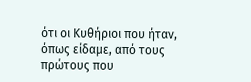ότι οι Κυθήριοι που ήταν, όπως είδαμε, από τους πρώτους που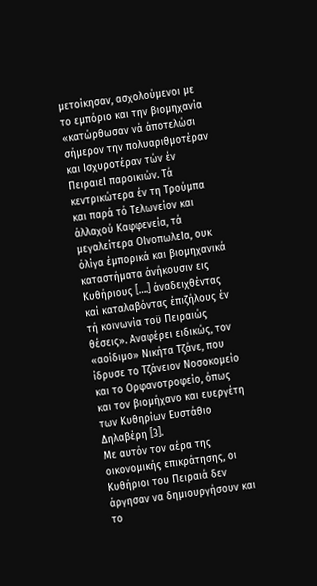μετοίκησαν, ασχολούμενοι με το εμπόριο και την βιομηχανία «κατώρθωσαν νά άποτελώσι σήμερον την πολυαριθμοτέραν και Ισχυροτέραν τών έν ΠειραιεΙ παροικιών. Τά κεντρικώτερα έν τη Τρούμπα και παρά τό Τελωνείον και άλλαχού Καφφενεία, τά μεγαλείτερα ΟΙνοπωλεΙα, ουκ όλίγα έμπορικά και βιομηχανικά καταστήματα άνήκουσιν εις Κυθήριους [….] άναδειχθέντας καί καταλαβόντας έπιζήλους έν τή κοινωνία τοϋ Πειραιώς θέσεις». Αναφέρει ειδικώς, τον «αοίδιμο» Νικήτα Τζάνε, που ίδρυσε το Τζάνειον Νοσοκομείο και το Ορφανοτροφείο, όπως και τον βιομήχανο και ευεργέτη των Κυθηρίων Ευστάθιο Δηλαβέρη [3].
Με αυτόν τον αέρα της οικονομικής επικράτησης, οι Κυθήριοι του Πειραιά δεν άργησαν να δημιουργήσουν και το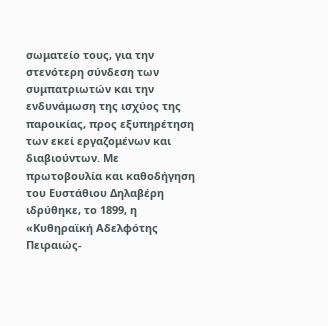σωματείο τους, για την στενότερη σύνδεση των συμπατριωτών και την ενδυνάμωση της ισχύος της παροικίας, προς εξυπηρέτηση των εκεί εργαζομένων και διαβιούντων. Με πρωτοβουλία και καθοδήγηση του Ευστάθιου Δηλαβέρη ιδρύθηκε, το 1899, η «Κυθηραϊκή Αδελφότης Πειραιώς-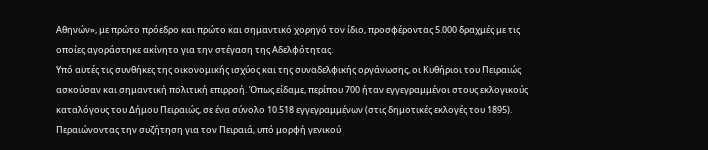Αθηνών», με πρώτο πρόεδρο και πρώτο και σημαντικό χορηγό τον ίδιο, προσφέροντας 5.000 δραχμές με τις οποίες αγοράστηκε ακίνητο για την στέγαση της Αδελφότητας.
Υπό αυτές τις συνθήκες της οικονομικής ισχύος και της συναδελφικής οργάνωσης, οι Κυθήριοι του Πειραιώς ασκούσαν και σημαντική πολιτική επιρροή. Όπως είδαμε, περίπου 700 ήταν εγγεγραμμένοι στους εκλογικούς καταλόγους του Δήμου Πειραιώς, σε ένα σύνολο 10.518 εγγεγραμμένων (στις δημοτικές εκλογές του 1895).
Περαιώνοντας την συζήτηση για τον Πειραιά, υπό μορφή γενικού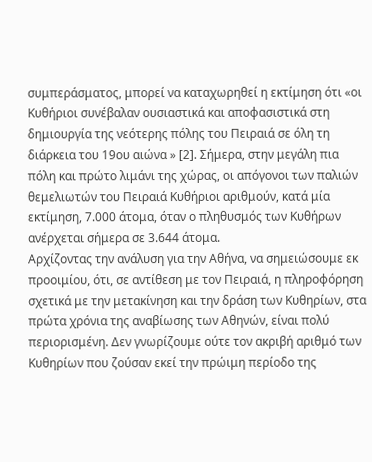συμπεράσματος, μπορεί να καταχωρηθεί η εκτίμηση ότι «οι Κυθήριοι συνέβαλαν ουσιαστικά και αποφασιστικά στη δημιουργία της νεότερης πόλης του Πειραιά σε όλη τη διάρκεια του 19ου αιώνα » [2]. Σήμερα, στην μεγάλη πια πόλη και πρώτο λιμάνι της χώρας, οι απόγονοι των παλιών θεμελιωτών του Πειραιά Κυθήριοι αριθμούν, κατά μία εκτίμηση, 7.000 άτομα, όταν ο πληθυσμός των Κυθήρων ανέρχεται σήμερα σε 3.644 άτομα.
Αρχίζοντας την ανάλυση για την Αθήνα, να σημειώσουμε εκ προοιμίου, ότι, σε αντίθεση με τον Πειραιά, η πληροφόρηση σχετικά με την μετακίνηση και την δράση των Κυθηρίων, στα πρώτα χρόνια της αναβίωσης των Αθηνών, είναι πολύ περιορισμένη. Δεν γνωρίζουμε ούτε τον ακριβή αριθμό των Κυθηρίων που ζούσαν εκεί την πρώιμη περίοδο της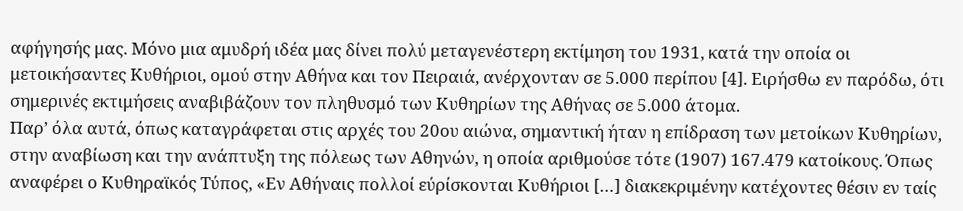αφήγησής μας. Μόνο μια αμυδρή ιδέα μας δίνει πολύ μεταγενέστερη εκτίμηση του 1931, κατά την οποία οι μετοικήσαντες Κυθήριοι, ομού στην Αθήνα και τον Πειραιά, ανέρχονταν σε 5.000 περίπου [4]. Ειρήσθω εν παρόδω, ότι σημερινές εκτιμήσεις αναβιβάζουν τον πληθυσμό των Κυθηρίων της Αθήνας σε 5.000 άτομα.
Παρ’ όλα αυτά, όπως καταγράφεται στις αρχές του 20ου αιώνα, σημαντική ήταν η επίδραση των μετοίκων Κυθηρίων, στην αναβίωση και την ανάπτυξη της πόλεως των Αθηνών, η οποία αριθμούσε τότε (1907) 167.479 κατοίκους. Όπως αναφέρει ο Κυθηραϊκός Τύπος, «Εν Αθήναις πολλοί εύρίσκονται Κυθήριοι […] διακεκριμένην κατέχοντες θέσιν εν ταίς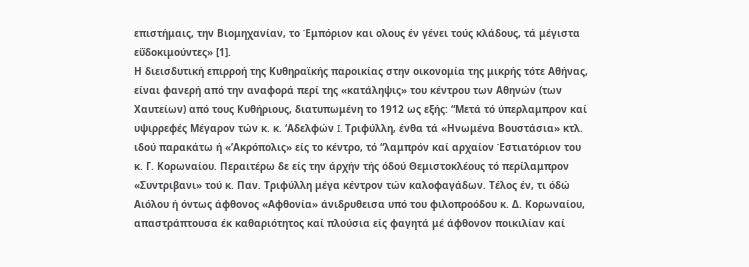επιστήμαις, την Βιομηχανίαν, το Έμπόριον και ολους έν γένει τούς κλάδους, τά μέγιστα εΰδοκιμούντες» [1].
Η διεισδυτική επιρροή της Κυθηραϊκής παροικίας στην οικονομία της μικρής τότε Αθήνας, είναι φανερή από την αναφορά περί της «κατάληψις» του κέντρου των Αθηνών (των Χαυτείων) από τους Κυθήριους, διατυπωμένη το 1912 ως εξής: “Μετά τό ύπερλαμπρον καί υψιρρεφές Μέγαρον τών κ. κ. ‘Αδελφών I. Τριφύλλη, ένθα τά «Ηνωμένα Βουστάσια» κτλ. ιδού παρακάτω ή «’Ακρόπολις» είς το κέντρο, τό “λαμπρόν καί αρχαίον Έστιατόριον του κ. Γ. Κορωναίου. Περαιτέρω δε είς την άρχήν τής όδού Θεμιστοκλέους τό περίλαμπρον «Συντριβανι» τού κ. Παν. Τριφύλλη μέγα κέντρον τών καλοφαγάδων. Τέλος έν, τι όδώ Αιόλου ή όντως άφθονος «Αφθονία» άνιδρυθεισα υπό του φιλοπροόδου κ. Δ. Κορωναίου, απαστράπτουσα έκ καθαριότητος καί πλούσια είς φαγητά μέ άφθονον ποικιλίαν καί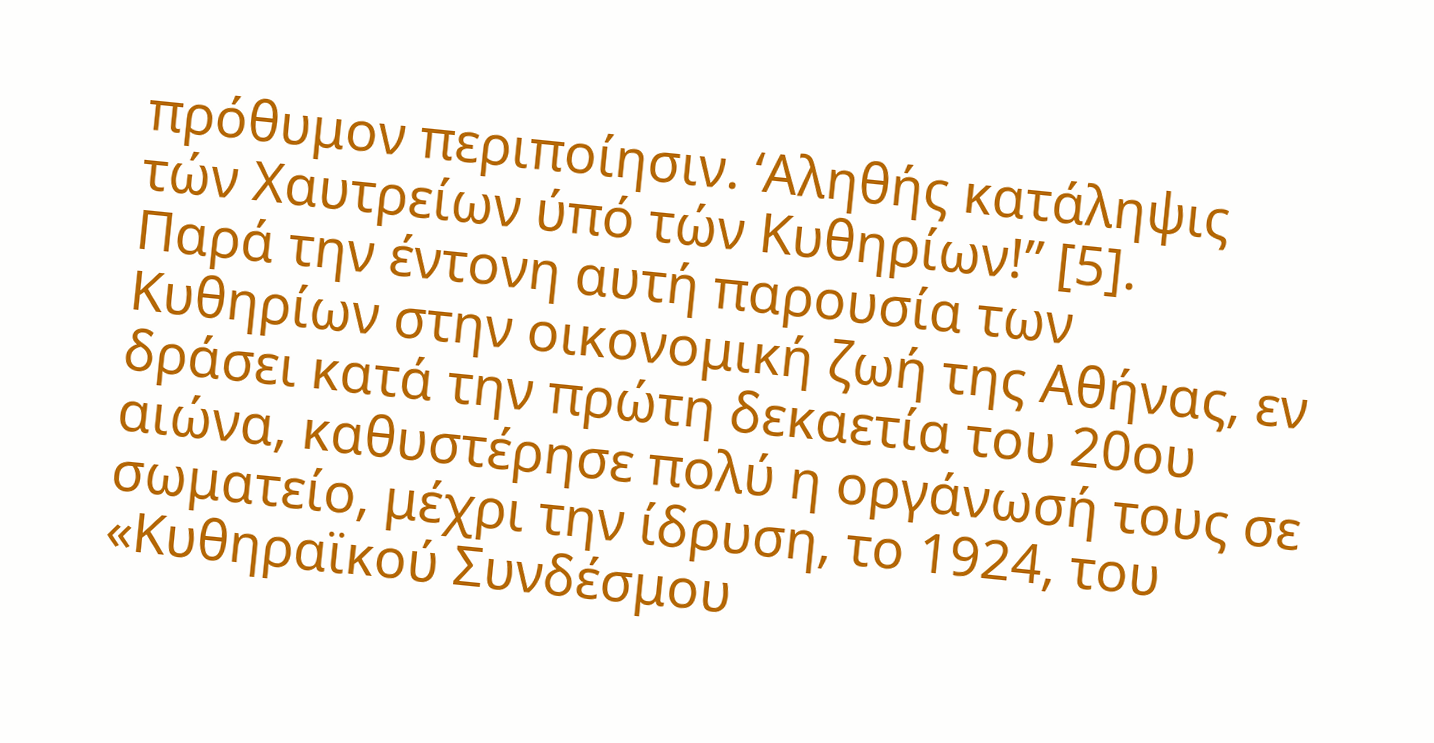πρόθυμον περιποίησιν. ‘Αληθής κατάληψις τών Χαυτρείων ύπό τών Κυθηρίων!” [5].
Παρά την έντονη αυτή παρουσία των Κυθηρίων στην οικονομική ζωή της Αθήνας, εν δράσει κατά την πρώτη δεκαετία του 20ου αιώνα, καθυστέρησε πολύ η οργάνωσή τους σε σωματείο, μέχρι την ίδρυση, το 1924, του «Κυθηραϊκού Συνδέσμου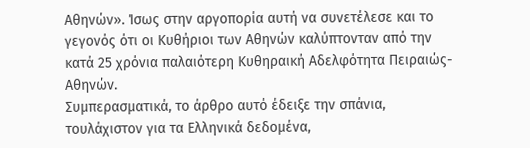Αθηνών». Ίσως στην αργοπορία αυτή να συνετέλεσε και το γεγονός ότι οι Κυθήριοι των Αθηνών καλύπτονταν από την κατά 25 χρόνια παλαιότερη Κυθηραική Αδελφότητα Πειραιώς-Αθηνών.
Συμπερασματικά, το άρθρο αυτό έδειξε την σπάνια, τουλάχιστον για τα Ελληνικά δεδομένα,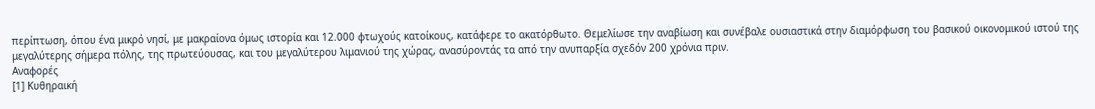περίπτωση, όπου ένα μικρό νησί, με μακραίονα όμως ιστορία και 12.000 φτωχούς κατοίκους, κατάφερε το ακατόρθωτο. Θεμελίωσε την αναβίωση και συνέβαλε ουσιαστικά στην διαμόρφωση του βασικού οικονομικού ιστού της μεγαλύτερης σήμερα πόλης, της πρωτεύουσας, και του μεγαλύτερου λιμανιού της χώρας, ανασύροντάς τα από την ανυπαρξία σχεδόν 200 χρόνια πριν.
Αναφορές
[1] Κυθηραική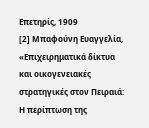Επετηρίς, 1909
[2] Μπαφούνη Ευαγγελία, «Επιχειρηματικά δίκτυα και οικογενειακές στρατηγικές στον Πειραιά: Η περίπτωση της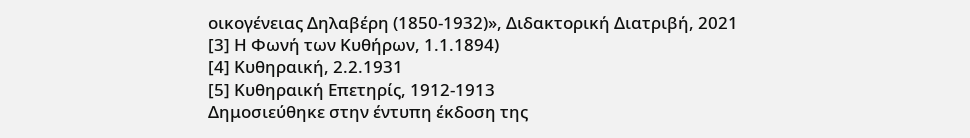οικογένειας Δηλαβέρη (1850-1932)», Διδακτορική Διατριβή, 2021
[3] Η Φωνή των Κυθήρων, 1.1.1894)
[4] Κυθηραική, 2.2.1931
[5] Κυθηραική Επετηρίς, 1912-1913
Δημοσιεύθηκε στην έντυπη έκδοση της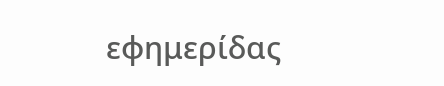εφημερίδας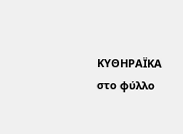ΚΥΘΗΡΑΪΚΑ στο φύλλο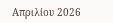Απριλίου 2026